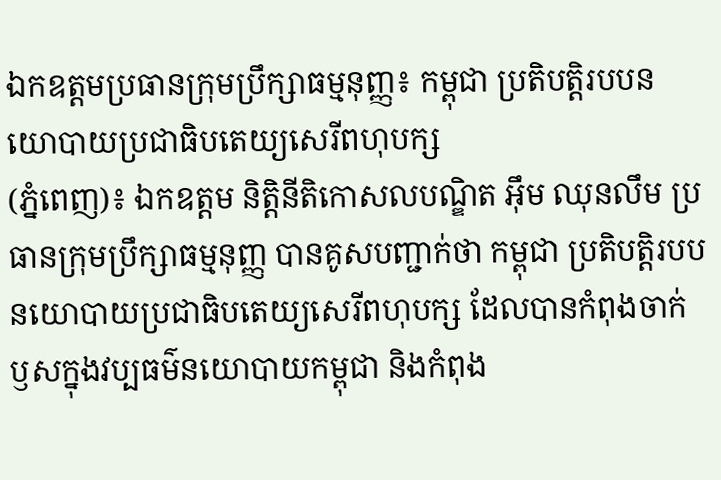ឯកឧត្តមប្រធានក្រុមប្រឹក្សាធម្មនុញ្ញ៖ កម្ពុជា ប្រតិបត្តិរបបនយោបាយប្រជាធិបតេយ្យសេរីពហុបក្ស
(ភ្នំពេញ)៖ ឯកឧត្តម និត្តិនីតិកោសលបណ្ឌិត អ៊ឹម ឈុនលឹម ប្រធានក្រុមប្រឹក្សាធម្មនុញ្ញ បានគូសបញ្ជាក់ថា កម្ពុជា ប្រតិបត្តិរបបនយោបាយប្រជាធិបតេយ្យសេរីពហុបក្ស ដែលបានកំពុងចាក់ឫសក្នុងវប្បធម៌នយោបាយកម្ពុជា និងកំពុង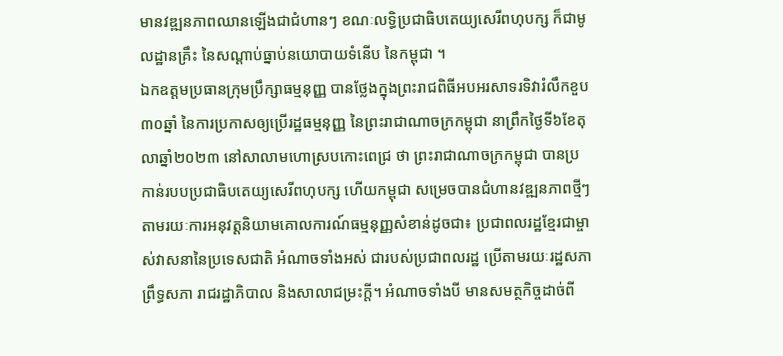មានវឌ្ឍនភាពឈានឡើងជាជំហានៗ ខណៈលទ្ធិប្រជាធិបតេយ្យសេរីពហុបក្ស ក៏ជាមូលដ្ឋានគ្រឹះ នៃសណ្តាប់ធ្នាប់នយោបាយទំនើប នៃកម្ពុជា ។
ឯកឧត្តមប្រធានក្រុមប្រឹក្សាធម្មនុញ្ញ បានថ្លែងក្នុងព្រះរាជពិធីអបអរសាទរទិវារំលឹកខួប៣០ឆ្នាំ នៃការប្រកាសឲ្យប្រើរដ្ឋធម្មនុញ្ញ នៃព្រះរាជាណាចក្រកម្ពុជា នាព្រឹកថ្ងៃទី៦ខែតុលាឆ្នាំ២០២៣ នៅសាលាមហោស្របកោះពេជ្រ ថា ព្រះរាជាណាចក្រកម្ពុជា បានប្រកាន់របបប្រជាធិបតេយ្យសេរីពហុបក្ស ហើយកម្ពុជា សម្រេចបានជំហានវឌ្ឍនភាពថ្មីៗ តាមរយៈការអនុវត្តនិយាមគោលការណ៍ធម្មនុញ្ញសំខាន់ដូចជា៖ ប្រជាពលរដ្ឋខ្មែរជាម្ចាស់វាសនានៃប្រទេសជាតិ អំណាចទាំងអស់ ជារបស់ប្រជាពលរដ្ឋ ប្រើតាមរយៈរដ្ឋសភា ព្រឹទ្ធសភា រាជរដ្ឋាភិបាល និងសាលាជម្រះក្ដី។ អំណាចទាំងបី មានសមត្ថកិច្ចដាច់ពី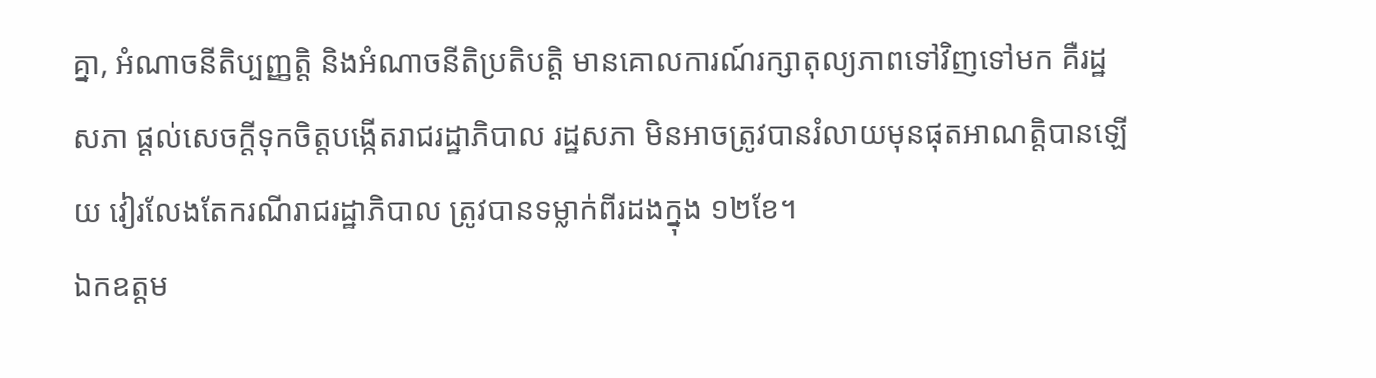គ្នា, អំណាចនីតិប្បញ្ញត្តិ និងអំណាចនីតិប្រតិបត្តិ មានគោលការណ៍រក្សាតុល្យភាពទៅវិញទៅមក គឺរដ្ឋសភា ផ្តល់សេចក្តីទុកចិត្តបង្កើតរាជរដ្ឋាភិបាល រដ្ឋសភា មិនអាចត្រូវបានរំលាយមុនផុតអាណត្តិបានឡើយ វៀរលែងតែករណីរាជរដ្ឋាភិបាល ត្រូវបានទម្លាក់ពីរដងក្នុង ១២ខែ។
ឯកឧត្តម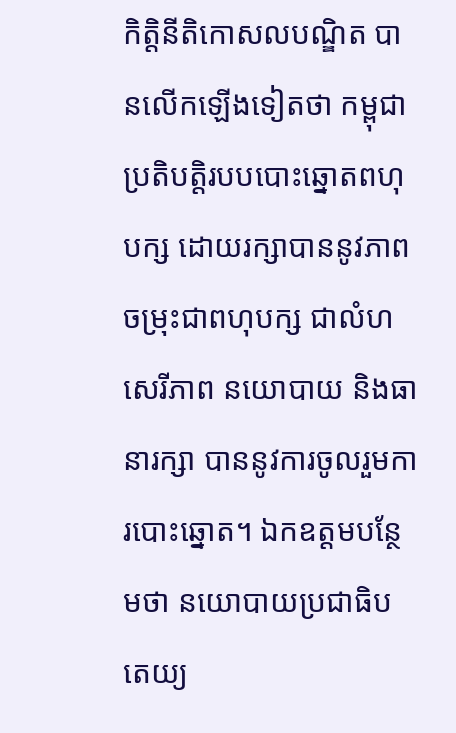កិត្តិនីតិកោសលបណ្ឌិត បានលើកឡើងទៀតថា កម្ពុជា ប្រតិបត្តិរបបបោះឆ្នោតពហុបក្ស ដោយរក្សាបាននូវភាពចម្រុះជាពហុបក្ស ជាលំហសេរីភាព នយោបាយ និងធានារក្សា បាននូវការចូលរួមការបោះឆ្នោត។ ឯកឧត្តមបន្ថែមថា នយោបាយប្រជាធិបតេយ្យ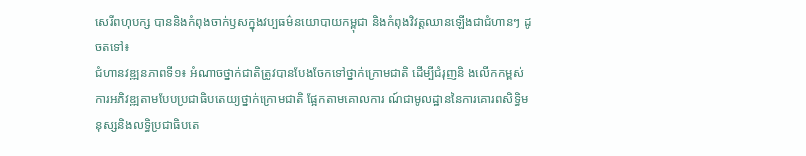សេរីពហុបក្ស បាននិងកំពុងចាក់ឫសក្នុងវប្បធម៌នយោបាយកម្ពុជា និងកំពុងវិវត្តឈានឡើងជាជំហានៗ ដូចតទៅ៖
ជំហានវឌ្ឍនភាពទី១៖ អំណាចថ្នាក់ជាតិត្រូវបានបែងចែកទៅថ្នាក់ក្រោមជាតិ ដើម្បីជំរុញនិ ងលើកកម្ពស់ការអភិវឌ្ឍតាមបែបប្រជាធិបតេយ្យថ្នាក់ក្រោមជាតិ ផ្អែកតាមគោលការ ណ៍ជាមូលដ្ឋាននៃការគោរពសិទ្ធិមនុស្សនិងលទ្ធិប្រជាធិបតេ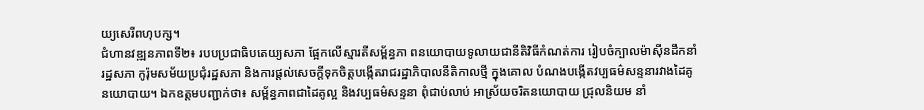យ្យសេរីពហុបក្ស។
ជំហានវឌ្ឍនភាពទី២៖ របបប្រជាធិបតេយ្យសភា ផ្អែកលើស្មារតីសម្ព័ន្ធភា ពនយោបាយទូលាយជានីតិវិធីកំណត់ការ រៀបចំក្បាលម៉ាស៊ីនដឹកនាំរដ្ឋសភា កូរ៉ុមសម័យប្រជុំរដ្ឋសភា និងការផ្តល់សេចក្តីទុកចិត្តបង្កើតរាជរដ្ឋាភិបាលនីតិកាលថ្មី ក្នុងគោល បំណងបង្កើតវប្បធម៌សន្ទនារវាងដៃគូនយោបាយ។ ឯកឧត្តមបញ្ជាក់ថា៖ សម្ព័ន្ធភាពជាដៃគូល្អ និងវប្បធម៌សន្ទនា ពុំជាប់លាប់ អាស្រ័យចរិតនយោបាយ ជ្រុលនិយម នាំ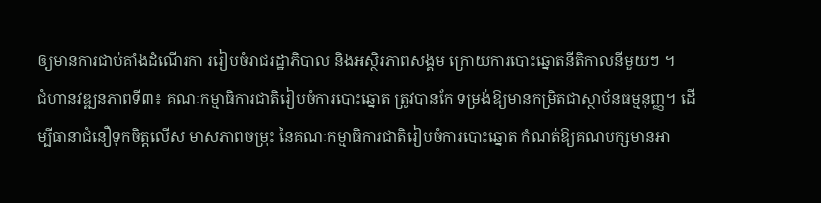ឲ្យមានការជាប់គាំងដំណើរកា ររៀបចំរាជរដ្ឋាភិបាល និងអស្ថិរភាពសង្គម ក្រោយការបោះឆ្នោតនីតិកាលនីមួយៗ ។
ជំហានវឌ្ឍនភាពទី៣៖ គណៈកម្មាធិការជាតិរៀបចំការបោះឆ្នោត ត្រូវបានកែ ទម្រង់ឱ្យមានកម្រិតជាស្ថាប័នធម្មនុញ្ញ។ ដើម្បីធានាជំនឿទុកចិត្តលើស មាសភាពចម្រុះ នៃគណៈកម្មាធិការជាតិរៀបចំការបោះឆ្នោត កំណត់ឱ្យគណបក្សមានអា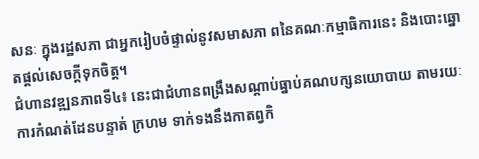សនៈ ក្នុងរដ្ឋសភា ជាអ្នករៀបចំផ្ទាល់នូវសមាសភា ពនៃគណៈកម្មាធិការនេះ និងបោះឆ្នោតផ្តល់សេចក្តីទុកចិត្ត។
ជំហានវឌ្ឍនភាពទី៤៖ នេះជាជំហានពង្រឹងសណ្ដាប់ធ្នាប់គណបក្សនយោបាយ តាមរយៈការកំណត់ដែនបន្ទាត់ ក្រហម ទាក់ទងនឹងកាតព្វកិ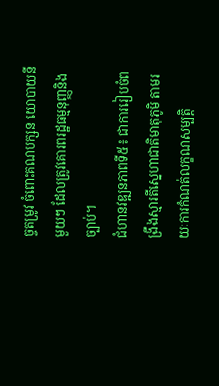ច្ចតម្រូវ ចំពោះគណបក្សន យោបាយនីមួយៗ ដែលត្រូវគោរពរដ្ឋធម្មនុញ្ញនិងច្បាប់។
ជំហានវឌ្ឍនភាពទី៥៖ ជាការរៀបចំពង្រឹងស្មារតីស្នេហាជាតិមាតុភូមិ តាមរយៈការកំណត់លក្ខណសម្បត្តិ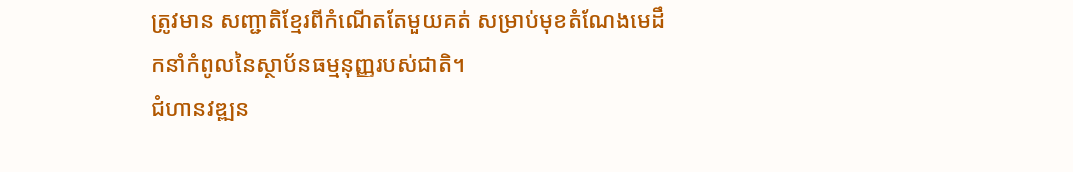ត្រូវមាន សញ្ជាតិខ្មែរពីកំណើតតែមួយគត់ សម្រាប់មុខតំណែងមេដឹ កនាំកំពូលនៃស្ថាប័នធម្មនុញ្ញរបស់ជាតិ។
ជំហានវឌ្ឍន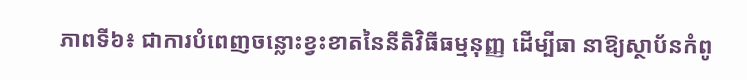ភាពទី៦៖ ជាការបំពេញចន្លោះខ្វះខាតនៃនីតិវិធីធម្មនុញ្ញ ដើម្បីធា នាឱ្យស្ថាប័នកំពូ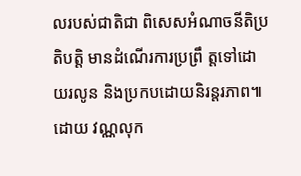លរបស់ជាតិជា ពិសេសអំណាចនីតិប្រតិបត្តិ មានដំណើរការប្រព្រឹ ត្តទៅដោយរលូន និងប្រកបដោយនិរន្តរភាព៕
ដោយ វណ្ណលុក